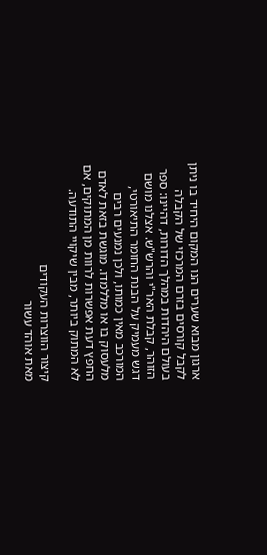ארגון מבוא שערים הנו המקום היחיד בו ניתן לקבל קורסים בזרם המרכזי של הקבלה בעולם היהדות במהלך הדורות, דהיינו: ספר הזוהר, קבלת האר"י והרש"ש. אצלנו מושם דגש מעמיק על הבנת החומר התיאורטי, המורכב מאין כמותו, ולכן נמנעים רבים מלעסוק בו או מללמדו. מוגשת בזאת לאדם החפץ דעת אפשרות לרוות מן המתוקים, אם לא המתוק ביותר, מבין שיקויי התודעה.

קיצור הווצרות העקודים
מאת אוהד עשור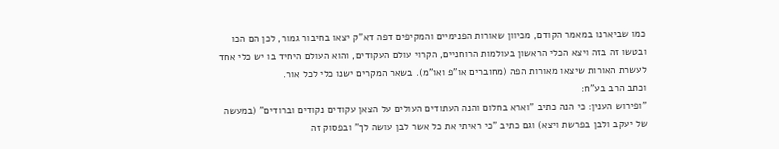כמו שביארנו במאמר הקודם, מכיוון שאורות הפנימיים והמקיפים דפה דא"ק יצאו בחיבור גמור, לכן הם הכו ובטשו זה בזה ויצא הכלי הראשון בעולמות הרוחניים, הקרוי עולם העקודים, והוא העולם היחיד בו יש כלי אחד לעשרת האורות שיצאו מאורות הפה (מחוברים או"פ ואו"מ). בשאר המקרים ישנו כלי לכל אור.
וכתב הרב בע"ח:
"ופירוש הענין: כי הנה כתיב "וארא בחלום והנה העתודים העולים על הצאן עקודים נקודים וברודים" (במעשה של יעקב ולבן בפרשת ויצא) וגם כתיב "כי ראיתי את כל אשר לבן עושה לך" ובפסוק זה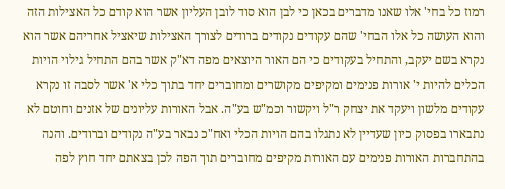רמוז כל בחי' אלו שאנו מדברים בכאן כי לבן הוא סוד לובן העליון אשר הוא קודם כל האצילות הזה והוא העושה כל אלו הבחי' שהם עקודים נקודים ברודים לצורך האצילות שיאציל אחריהם אשר הוא נקרא בשם יעקב, והתחיל בעקודים כי הם האור היוצאים מפה דא"ק אשר בהם התחיל גילוי הויות הכלים להיות י' אורות פנימים ומקיפים מקושרים ומחוברים יחד בתוך כלי א' אשר לסבה זו נקרא עקודים מלשון ויעקד את יצחק ר"ל ויקשור וכמ"ש בע"ה. אבל האורות עליונים של אזנים וחוטם לא נתבארו בפסוק כיון שעדיין לא נתגלו בהם הויות הכלי ואח"כ נבאר בע"ה נקודים וברודים. והנה בהתחברות האורות פנימים עם האורות מקיפים מחוברים תוך הפה לכן בצאתם יחד חוץ לפה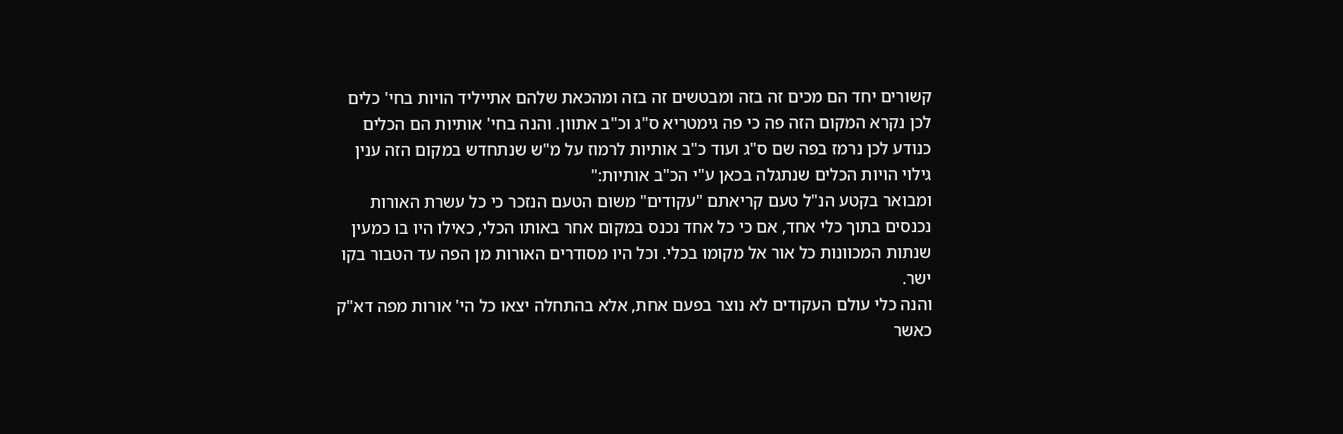קשורים יחד הם מכים זה בזה ומבטשים זה בזה ומהכאת שלהם אתייליד הויות בחי' כלים לכן נקרא המקום הזה פה כי פה גימטריא ס"ג וכ"ב אתוון. והנה בחי' אותיות הם הכלים כנודע לכן נרמז בפה שם ס"ג ועוד כ"ב אותיות לרמוז על מ"ש שנתחדש במקום הזה ענין גילוי הויות הכלים שנתגלה בכאן ע"י הכ"ב אותיות:"
ומבואר בקטע הנ"ל טעם קריאתם "עקודים" משום הטעם הנזכר כי כל עשרת האורות נכנסים בתוך כלי אחד, אם כי כל אחד נכנס במקום אחר באותו הכלי, כאילו היו בו כמעין שנתות המכוונות כל אור אל מקומו בכלי. וכל היו מסודרים האורות מן הפה עד הטבור בקו ישר.
והנה כלי עולם העקודים לא נוצר בפעם אחת, אלא בהתחלה יצאו כל הי' אורות מפה דא"ק כאשר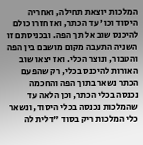המלכות יוצאת תחילה, ואחריה היסוד וכו' עד הכתר, ואז חזרו כולם להיכנס שוב אל תך הפה. ובכניסתם זו השניה התעבה מקום מושבם בין הפה והטבור, ונוצר הכלי. ואז יצאו שוב האורות להיכנס בכלי, רק שהפעם הכתר נשאר בתוך הפה והחכמה נכנסה בכלי הכתר, וכן הלאה עד שהמלכות נכנסה בכלי היסוד, ונשאר כלי המלכות ריק בסוד "דלית לה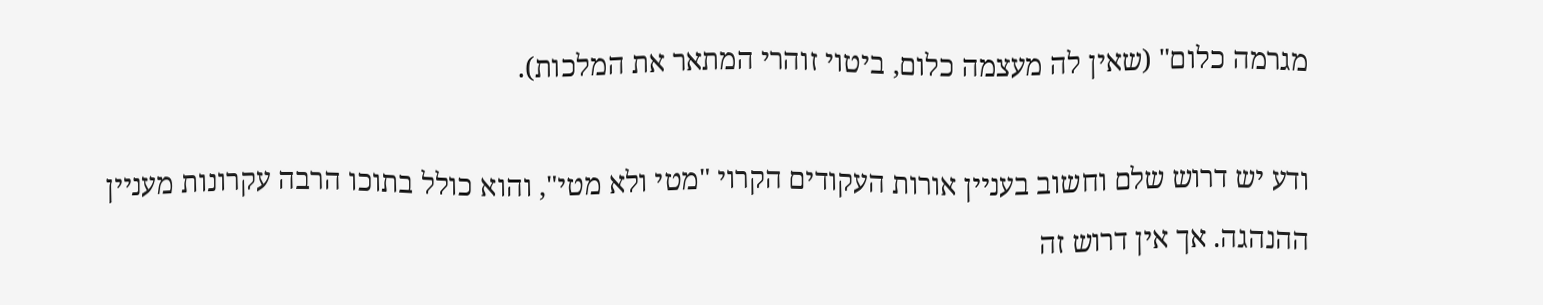מגרמה כלום" (שאין לה מעצמה כלום, ביטוי זוהרי המתאר את המלכות).

ודע יש דרוש שלם וחשוב בעניין אורות העקודים הקרוי "מטי ולא מטי", והוא כולל בתוכו הרבה עקרונות מעניין ההנהגה. אך אין דרוש זה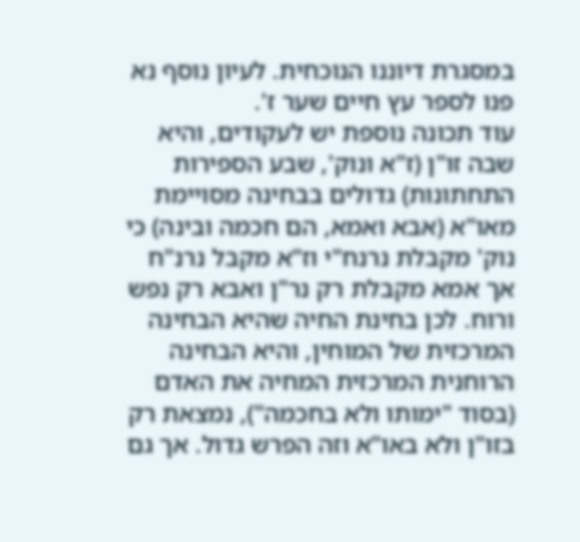במסגרת דיוננו הנוכחית. לעיון נוסף נא פנו לספר עץ חיים שער ז'.
עוד תכונה נוספת יש לעקודים, והיא שבה זו"ן (ז"א ונוק', שבע הספירות התחתונות) גדולים בבחינה מסויימת מאו"א (אבא ואמא, הם חכמה ובינה) כי נוק' מקבלת נרנח"י וז"א מקבל נרנ"ח אך אמא מקבלת רק נר"ן ואבא רק נפש ורוח. לכן בחינת החיה שהיא הבחינה המרכזית של המוחין, והיא הבחינה הרוחנית המרכזית המחיה את האדם (בסוד "ימותו ולא בחכמה"), נמצאת רק בזו"ן ולא באו"א וזה הפרש גדול. אך גם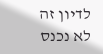לדיון זה לא נכנס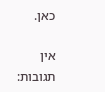כאן.

אין תגובות: